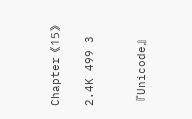Chapter《15》

2.4K 499 3


『Unicode』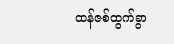ထန်ဇစ်ထွက်ခွာ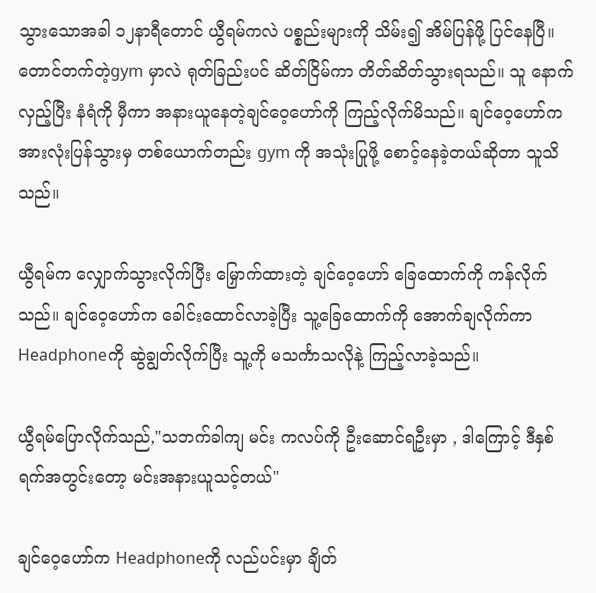သွားသောအခါ ၁၂နာရီတောင် ယွီရမ်ကလဲ ပစ္စည်းများကို သိမ်း၍ အိမ်ပြန်ဖို့ ပြင်နေပြီ။တောင်တက်တဲ့gym မှာလဲ ရုတ်ခြည်းပင် ဆိတ်ငြိမ်ကာ တိတ်ဆိတ်သွားရသည်။ သူ နောက်လှည့်ပြီး နံရံကို မှီကာ အနားယူနေတဲ့ချင်ဝေ့ဟော်ကို ကြည့်လိုက်မိသည်။ ချင်ဝေ့ဟော်က အားလုံးပြန်သွားမှ တစ်ယောက်တည်း gym ကို အသုံးပြုဖို့ စောင့်နေခဲ့တယ်ဆိုတာ သူသိသည်။

ယွီရမ်က လျှောက်သွားလိုက်ပြီး မြှောက်ထားတဲ့ ချင်ဝေ့ဟော် ခြေထောက်ကို ကန်လိုက်သည်။ ချင်ဝေ့ဟော်က ခေါင်းထောင်လာခဲ့ပြီး သူ့ခြေထောက်ကို အောက်ချလိုက်ကာ Headphoneကို ဆွဲချွတ်လိုက်ပြီး သူ့ကို မသင်္ကာသလိုနဲ့ ကြည့်လာခဲ့သည်။

ယွီရမ်ပြောလိုက်သည်,"သဘက်ခါကျ မင်း ကလပ်ကို ဦးဆောင်ရဦးမှာ , ဒါကြောင့် ဒီနှစ်ရက်အတွင်းတော့ မင်းအနားယူသင့်တယ်"

ချင်ဝေ့ဟော်က Headphoneကို လည်ပင်းမှာ ချိတ်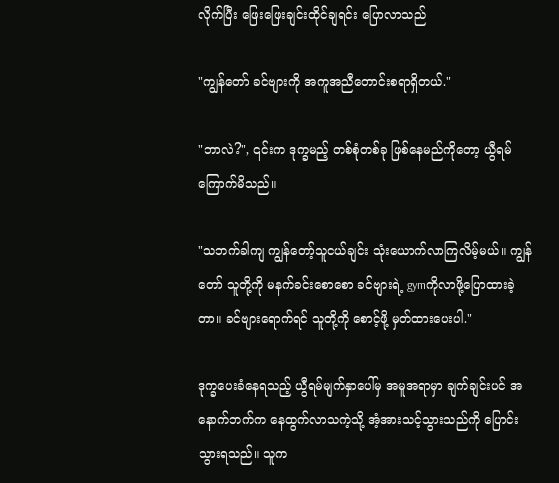လိုက်ပြီး ဖြေးဖြေးချင်းထိုင်ချရင်း ပြောလာသည်

"ကျွန်တော် ခင်ဗျားကို အကူအညီတောင်းစရာရှိတယ်."

"ဘာလဲ?", ၎င်းက ဒုက္ခမည့် တစ်စုံတစ်ခု ဖြစ်နေမည်ကိုတော့ ယွီရမ်ကြောက်မိသည်။

"သဘက်ခါကျ ကျွန်တော့်သူငယ်ချင်း သုံးယောက်လာကြလိမ့်မယ်။ ကျွန်တော် သူတို့ကို မနက်ခင်းစောစော ခင်ဗျားရဲ့ gymကိုလာဖို့ပြောထားခဲ့တာ။ ခင်ဗျားရောက်ရင် သူတို့ကို စောင့်ဖို့ မှတ်ထားပေးပါ."

ဒုက္ခပေးခံနေရသည့် ယွီရမ်မျက်နှာပေါ်မှ အမူအရာမှာ ချက်ချင်းပင် အနောက်ဘက်က နေထွက်လာသကဲ့သို့ အံ့အားသင့်သွားသည်ကို ပြောင်းသွားရသည်။ သူက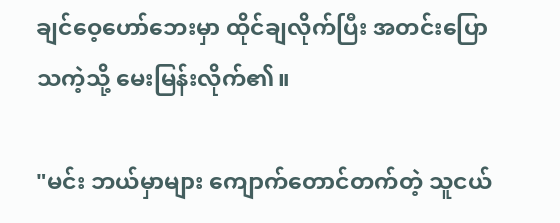ချင်ဝေ့ဟော်ဘေးမှာ ထိုင်ချလိုက်ပြီး အတင်းပြောသကဲ့သို့ မေးမြန်းလိုက်၏။

"မင်း ဘယ်မှာများ ကျောက်တောင်တက်တဲ့ သူငယ်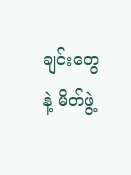ချင်းတွေနဲ့ မိတ်ဖွဲ့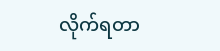လိုက်ရတာ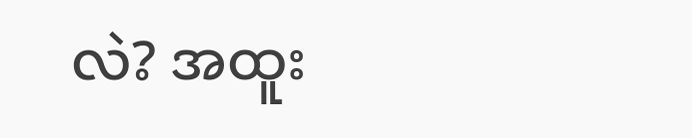လဲ? အထူး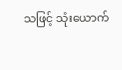သဖြင့် သုံးယောက်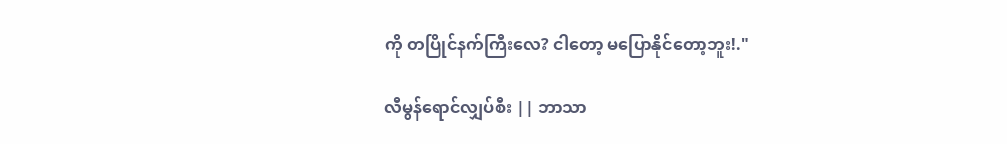ကို တပြိုင်နက်ကြီးလေ? ငါတော့ မပြောနိုင်တော့ဘူး!."

လီမွန်ရောင်လျှပ်စီး || ဘာသာ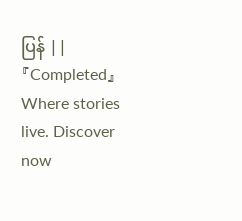ပြန် || 『Completed』Where stories live. Discover now